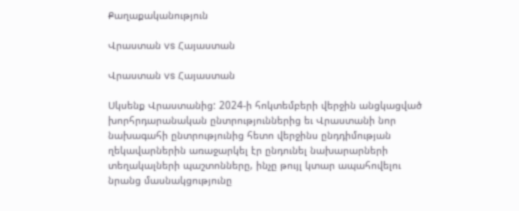Քաղաքականություն

Վրաստան vs Հայաստան

Վրաստան vs Հայաստան

Սկսենք Վրաստանից: 2024-ի հոկտեմբերի վերջին անցկացված խորհրդարանական ընտրություններից եւ Վրաստանի նոր նախագահի ընտրությունից հետո վերջինս ընդդիմության ղեկավարներին առաջարկել էր ընդունել նախարարների տեղակալների պաշտոնները, ինչը թույլ կտար ապահովելու նրանց մասնակցությունը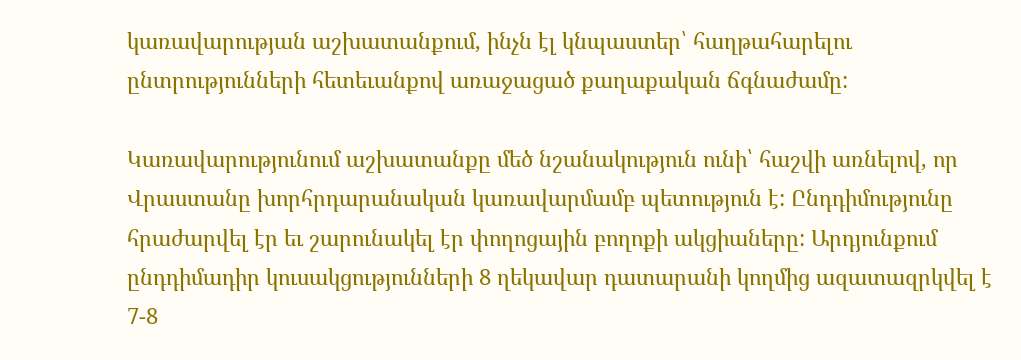կառավարության աշխատանքում, ինչն էլ կնպաստեր՝ հաղթահարելու ընտրությունների հետեւանքով առաջացած քաղաքական ճգնաժամը:

Կառավարությունում աշխատանքը մեծ նշանակություն ունի՝ հաշվի առնելով, որ Վրաստանը խորհրդարանական կառավարմամբ պետություն է: Ընդդիմությունը հրաժարվել էր եւ շարունակել էր փողոցային բողոքի ակցիաները: Արդյունքում ընդդիմադիր կուսակցությունների 8 ղեկավար դատարանի կողմից ազատազրկվել է 7-8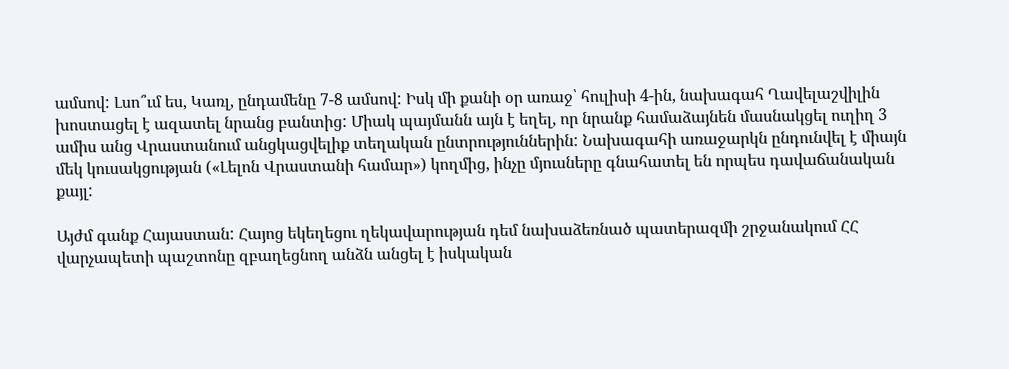ամսով: Լսո՞ւմ ես, Կառլ, ընդամենը 7-8 ամսով: Իսկ մի քանի օր առաջ՝ հուլիսի 4-ին, նախագահ Ղավելաշվիլին խոստացել է ազատել նրանց բանտից: Միակ պայմանն այն է եղել, որ նրանք համաձայնեն մասնակցել ուղիղ 3 ամիս անց Վրաստանում անցկացվելիք տեղական ընտրություններին: Նախագահի առաջարկն ընդունվել է միայն մեկ կուսակցության («Լելոն Վրաստանի համար») կողմից, ինչը մյուսները գնահատել են որպես դավաճանական քայլ:

Այժմ գանք Հայաստան: Հայոց եկեղեցու ղեկավարության դեմ նախաձեռնած պատերազմի շրջանակում ՀՀ վարչապետի պաշտոնը զբաղեցնող անձն անցել է իսկական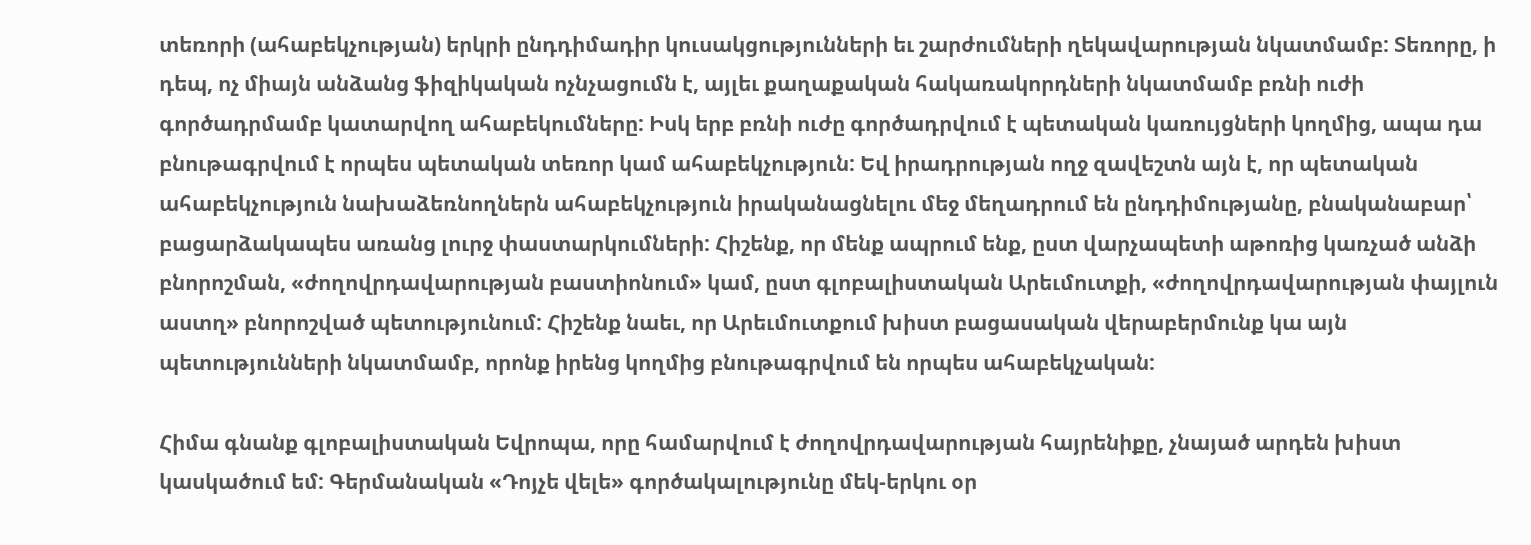տեռորի (ահաբեկչության) երկրի ընդդիմադիր կուսակցությունների եւ շարժումների ղեկավարության նկատմամբ: Տեռորը, ի դեպ, ոչ միայն անձանց ֆիզիկական ոչնչացումն է, այլեւ քաղաքական հակառակորդների նկատմամբ բռնի ուժի գործադրմամբ կատարվող ահաբեկումները: Իսկ երբ բռնի ուժը գործադրվում է պետական կառույցների կողմից, ապա դա բնութագրվում է որպես պետական տեռոր կամ ահաբեկչություն: Եվ իրադրության ողջ զավեշտն այն է, որ պետական ահաբեկչություն նախաձեռնողներն ահաբեկչություն իրականացնելու մեջ մեղադրում են ընդդիմությանը, բնականաբար՝ բացարձակապես առանց լուրջ փաստարկումների: Հիշենք, որ մենք ապրում ենք, ըստ վարչապետի աթոռից կառչած անձի բնորոշման, «ժողովրդավարության բաստիոնում» կամ, ըստ գլոբալիստական Արեւմուտքի, «ժողովրդավարության փայլուն աստղ» բնորոշված պետությունում: Հիշենք նաեւ, որ Արեւմուտքում խիստ բացասական վերաբերմունք կա այն պետությունների նկատմամբ, որոնք իրենց կողմից բնութագրվում են որպես ահաբեկչական:

Հիմա գնանք գլոբալիստական Եվրոպա, որը համարվում է ժողովրդավարության հայրենիքը, չնայած արդեն խիստ կասկածում եմ: Գերմանական «Դոյչե վելե» գործակալությունը մեկ-երկու օր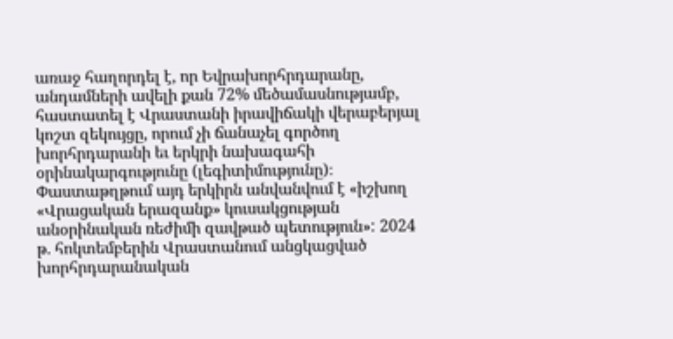առաջ հաղորդել է, որ Եվրախորհրդարանը, անդամների ավելի քան 72% մեծամասնությամբ, հաստատել է Վրաստանի իրավիճակի վերաբերյալ կոշտ զեկույցը, որում չի ճանաչել գործող խորհրդարանի եւ երկրի նախագահի օրինակարգությունը (լեգիտիմությունը)։ Փաստաթղթում այդ երկիրն անվանվում է «իշխող «Վրացական երազանք» կուսակցության անօրինական ռեժիմի զավթած պետություն»: 2024 թ. հոկտեմբերին Վրաստանում անցկացված խորհրդարանական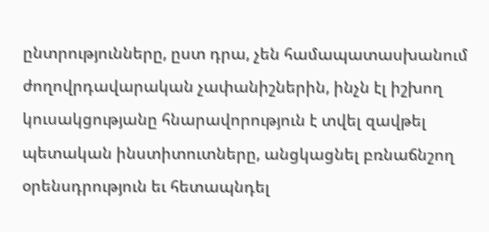ընտրությունները, ըստ դրա, չեն համապատասխանում ժողովրդավարական չափանիշներին, ինչն էլ իշխող կուսակցությանը հնարավորություն է տվել զավթել պետական ինստիտուտները, անցկացնել բռնաճնշող օրենսդրություն եւ հետապնդել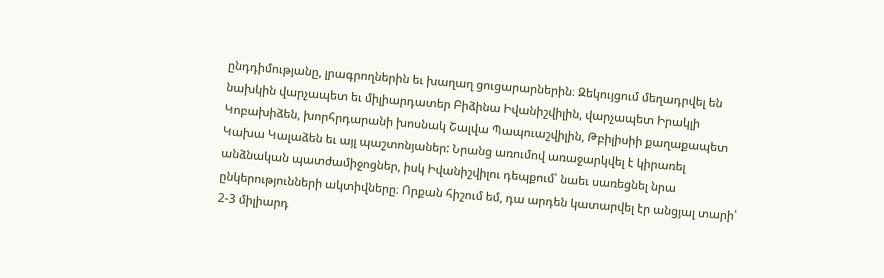ընդդիմությանը, լրագրողներին եւ խաղաղ ցուցարարներին։ Զեկույցում մեղադրվել են նախկին վարչապետ եւ միլիարդատեր Բիձինա Իվանիշվիլին, վարչապետ Իրակլի Կոբախիձեն, խորհրդարանի խոսնակ Շալվա Պապուաշվիլին, Թբիլիսիի քաղաքապետ Կախա Կալաձեն եւ այլ պաշտոնյաներ: Նրանց առումով առաջարկվել է կիրառել անձնական պատժամիջոցներ, իսկ Իվանիշվիլու դեպքում՝ նաեւ սառեցնել նրա ընկերությունների ակտիվները։ Որքան հիշում եմ, դա արդեն կատարվել էր անցյալ տարի՝ 2-3 միլիարդ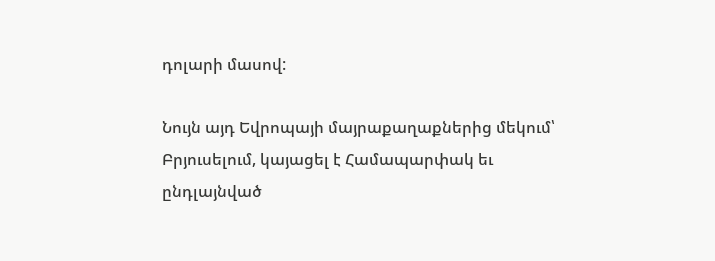դոլարի մասով:

Նույն այդ Եվրոպայի մայրաքաղաքներից մեկում՝ Բրյուսելում, կայացել է Համապարփակ եւ ընդլայնված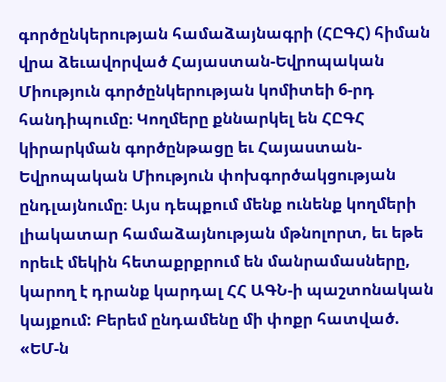գործընկերության համաձայնագրի (ՀԸԳՀ) հիման վրա ձեւավորված Հայաստան-Եվրոպական Միություն գործընկերության կոմիտեի 6-րդ հանդիպումը։ Կողմերը քննարկել են ՀԸԳՀ կիրարկման գործընթացը եւ Հայաստան-Եվրոպական Միություն փոխգործակցության ընդլայնումը։ Այս դեպքում մենք ունենք կողմերի լիակատար համաձայնության մթնոլորտ, եւ եթե որեւէ մեկին հետաքրքրում են մանրամասները, կարող է դրանք կարդալ ՀՀ ԱԳՆ-ի պաշտոնական կայքում: Բերեմ ընդամենը մի փոքր հատված. «ԵՄ-ն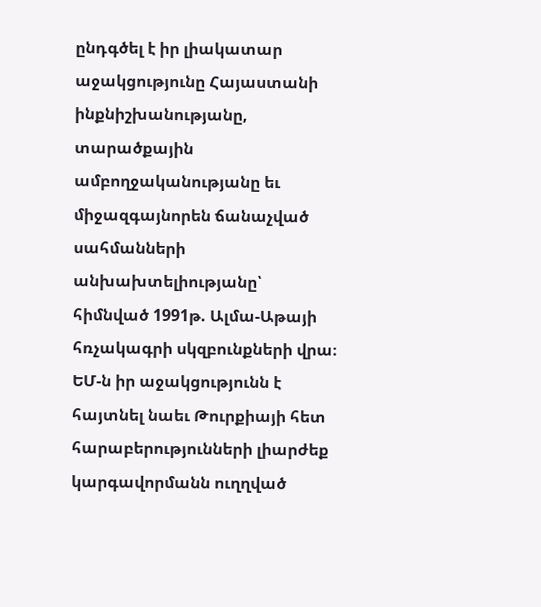ընդգծել է իր լիակատար աջակցությունը Հայաստանի ինքնիշխանությանը, տարածքային ամբողջականությանը եւ միջազգայնորեն ճանաչված սահմանների անխախտելիությանը՝ հիմնված 1991թ. Ալմա-Աթայի հռչակագրի սկզբունքների վրա։ ԵՄ-ն իր աջակցությունն է հայտնել նաեւ Թուրքիայի հետ հարաբերությունների լիարժեք կարգավորմանն ուղղված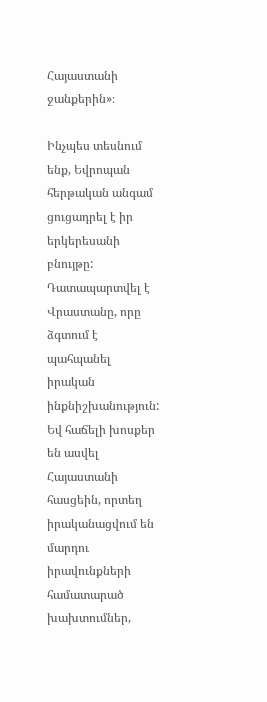Հայաստանի ջանքերին»։

Ինչպես տեսնում ենք, Եվրոպան հերթական անգամ ցուցադրել է իր երկերեսանի բնույթը: Դատապարտվել է Վրաստանը, որը ձգտում է պահպանել իրական ինքնիշխանություն: Եվ հաճելի խոսքեր են ասվել Հայաստանի հասցեին, որտեղ իրականացվում են մարդու իրավունքների համատարած խախտումներ,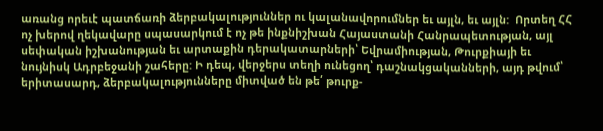առանց որեւէ պատճառի ձերբակալություններ ու կալանավորումներ եւ այլն, եւ այլն:  Որտեղ ՀՀ ոչ խերով ղեկավարը սպասարկում է ոչ թե ինքնիշխան Հայաստանի Հանրապետության, այլ սեփական իշխանության եւ արտաքին դերակատարների՝ Եվրամիության, Թուրքիայի եւ նույնիսկ Ադրբեջանի շահերը: Ի դեպ, վերջերս տեղի ունեցող՝ դաշնակցականների, այդ թվում՝ երիտասարդ, ձերբակալությունները միտված են թե՛ թուրք-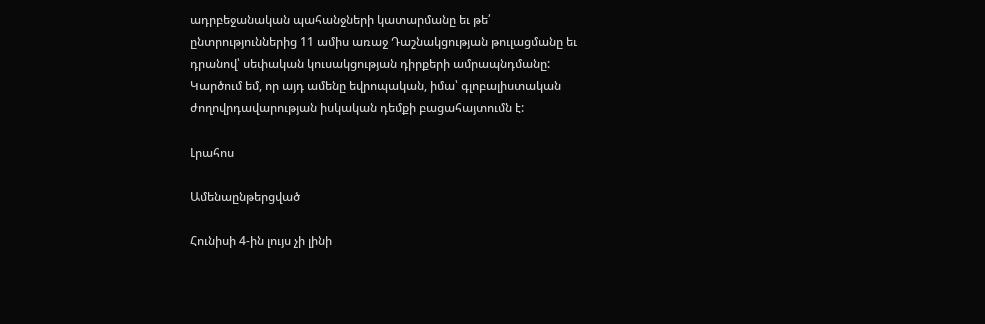ադրբեջանական պահանջների կատարմանը եւ թե՛ ընտրություններից 11 ամիս առաջ Դաշնակցության թուլացմանը եւ դրանով՝ սեփական կուսակցության դիրքերի ամրապնդմանը: Կարծում եմ, որ այդ ամենը եվրոպական, իմա՝ գլոբալիստական ժողովրդավարության իսկական դեմքի բացահայտումն է:

Լրահոս

Ամենաընթերցված

Հունիսի 4-ին լույս չի լինի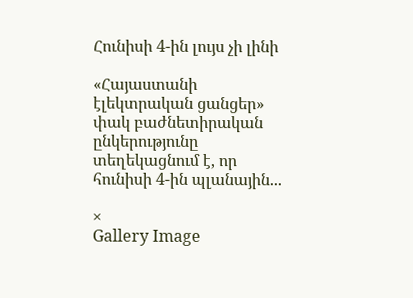Հունիսի 4-ին լույս չի լինի

«Հայաստանի էլեկտրական ցանցեր» փակ բաժնետիրական ընկերությունը տեղեկացնում է, որ հունիսի 4-ին պլանային...

×
Gallery Image